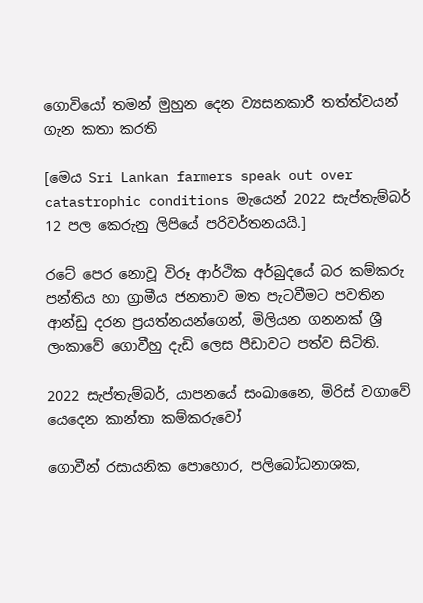ගොවියෝ තමන් මුහුන දෙන ව්‍යසනකාරී තත්ත්වයන් ගැන කතා කරති

[මෙය Sri Lankan farmers speak out over catastrophic conditions මැයෙන් 2022 සැප්තැම්බර් 12 පල කෙරුනු ලිපියේ පරිවර්තනයයි.]

රටේ පෙර නොවූ විරූ ආර්ථික අර්බුදයේ බර කම්කරු පන්තිය හා ග්‍රාමීය ජනතාව මත පැටවීමට පවතින ආන්ඩු දරන ප්‍රයත්නයන්ගෙන්, මිලියන ගනනක් ශ්‍රී ලංකාවේ ගොවීහු දැඩි ලෙස පීඩාවට පත්ව සිටිති.

2022 සැප්තැම්බර්, යාපනයේ සංඛානෛ, මිරිස් වගාවේ යෙදෙන කාන්තා කම්කරුවෝ

ගොවීන් රසායනික පොහොර, පලිබෝධනාශක,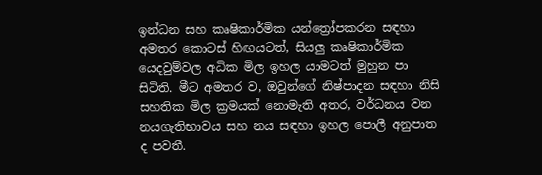ඉන්ධන සහ කෘෂිකාර්මික යන්ත්‍රෝපකරන සඳහා අමතර කොටස් හිඟයටත්, සියලු කෘෂිකාර්මික යෙදවුම්වල අධික මිල ඉහල යාමටත් මුහුන පා සිටිති. මීට අමතර ව, ඔවුන්ගේ නිෂ්පාදන සඳහා නිසි සහතික මිල ක්‍රමයක් නොමැති අතර, වර්ධනය වන නයගැතිභාවය සහ නය සඳහා ඉහල පොලී අනුපාත ද පවතී.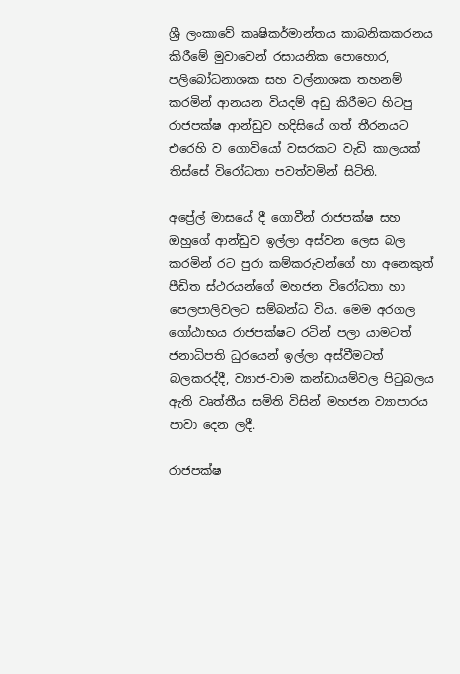ශ්‍රී ලංකාවේ කෘෂිකර්මාන්තය කාබනිකකරනය කිරීමේ මුවාවෙන් රසායනික පොහොර, පලිබෝධනාශක සහ වල්නාශක තහනම් කරමින් ආනයන වියදම් අඩු කිරීමට හිටපු රාජපක්ෂ ආන්ඩුව හදිසියේ ගත් තීරනයට එරෙහි ව ගොවියෝ වසරකට වැඩි කාලයක් තිස්සේ විරෝධතා පවත්වමින් සිටිති.

අප්‍රේල් මාසයේ දී ගොවීන් රාජපක්ෂ සහ ඔහුගේ ආන්ඩුව ඉල්ලා අස්වන ලෙස බල කරමින් රට පුරා කම්කරුවන්ගේ හා අනෙකුත් පීඩිත ස්ථරයන්ගේ මහජන විරෝධතා හා පෙලපාලිවලට සම්බන්ධ විය. මෙම අරගල ගෝඨාභය රාජපක්ෂට රටින් පලා යාමටත් ජනාධිපති ධුරයෙන් ඉල්ලා අස්වීමටත් බලකරද්දී, ව්‍යාජ-වාම කන්ඩායම්වල පිටුබලය ඇති වෘත්තීය සමිති විසින් මහජන ව්‍යාපාරය පාවා දෙන ලදී.

රාජපක්ෂ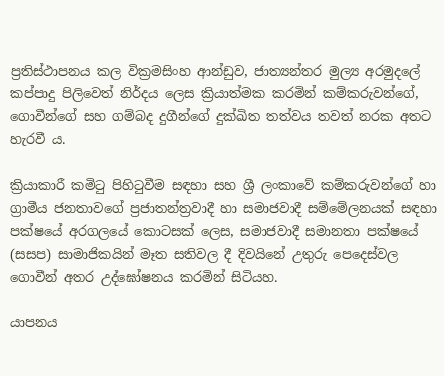ප්‍රතිස්ථාපනය කල වික්‍රමසිංහ ආන්ඩුව, ජාත්‍යන්තර මුල්‍ය අරමුදලේ කප්පාදු පිලිවෙත් නිර්දය ලෙස ක්‍රියාත්මක කරමින් කම්කරුවන්ගේ, ගොවීන්ගේ සහ ගම්බද දුගීන්ගේ දුක්ඛිත තත්වය තවත් නරක අතට හැරවී ය.

ක්‍රියාකාරී කමිටු පිහිටුවීම සඳහා සහ ශ්‍රී ලංකාවේ කම්කරුවන්ගේ හා ග්‍රාමීය ජනතාවගේ ප්‍රජාතන්ත්‍රවාදී හා සමාජවාදී සම්මේලනයක් සඳහා පක්ෂයේ අරගලයේ කොටසක් ලෙස, සමාජවාදී සමානතා පක්ෂයේ (සසප) සාමාජිකයින් මෑත සතිවල දී දිවයිනේ උතුරු පෙදෙස්වල ගොවීන් අතර උද්ඝෝෂනය කරමින් සිටියහ.

යාපනය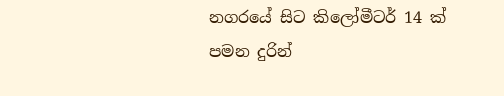නගරයේ සිට කිලෝමීටර් 14 ක් පමන දුරින්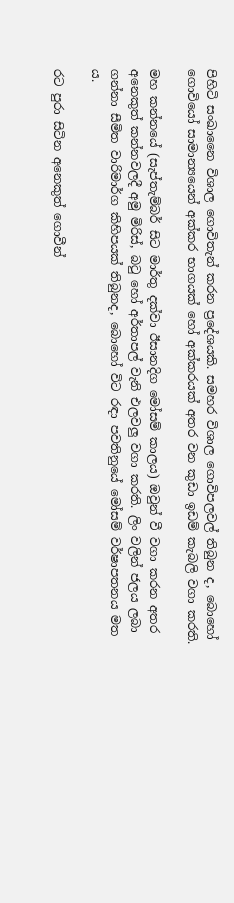පිහිටි සංඛානෛ විශාල ගොවිතැන් කරන ප්‍රදේශයකි. සමහර විශාල ගොවිපලවල් තිබුන ද, බොහෝ ගොවියෝ සාමාන්‍යයෙන් අක්කර භාගයක් හෝ අක්කරයක් අතර වන කුඩා ඉඩම් කැබලි වගා කරති.

මහ කන්නයේ (සැප්තැම්බර් සිට මාර්තු දක්වා ඊසානදිග මෝසම් කාලය) ඔවුන් වී වගා කරන අතර අනෙකුත් කන්නවලදී අමු මිරිස්, බටු හෝ අර්තාපල් වැනි එලවලු වගා කරති. ලිං වලින් ජලය ලබා ගන්නා සීමිත වාරිමාර්ග කිහිපයක් තිබුනද, බොහෝ විට රඳා පවතිනුයේ මෝසම් වර්ෂාපතනය මත ය.

රට පුරා සිටින අනෙකුත් ගොවීන්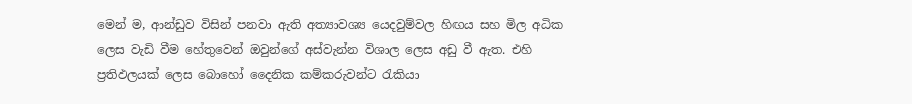මෙන් ම, ආන්ඩුව විසින් පනවා ඇති අත්‍යාවශ්‍ය යෙදවුම්වල හිඟය සහ මිල අධික ලෙස වැඩි වීම හේතුවෙන් ඔවුන්ගේ අස්වැන්න විශාල ලෙස අඩු වී ඇත. එහි ප්‍රතිඵලයක් ලෙස බොහෝ දෛනික කම්කරුවන්ට රැකියා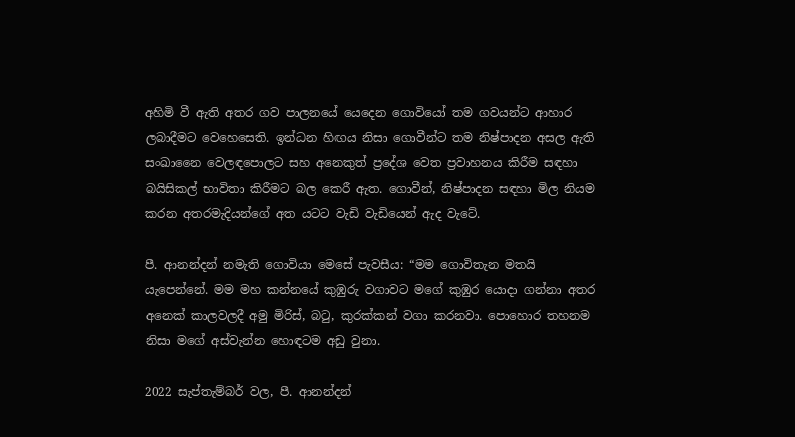අහිමි වී ඇති අතර ගව පාලනයේ යෙදෙන ගොවියෝ තම ගවයන්ට ආහාර ලබාදීමට වෙහෙසෙති. ඉන්ධන හිඟය නිසා ගොවීන්ට තම නිෂ්පාදන අසල ඇති සංඛානෛ වෙලඳපොලට සහ අනෙකුත් ප්‍රදේශ වෙත ප්‍රවාහනය කිරීම සඳහා බයිසිකල් භාවිතා කිරීමට බල කෙරී ඇත. ගොවීන්, නිෂ්පාදන සඳහා මිල නියම කරන අතරමැදියන්ගේ අත යටට වැඩි වැඩියෙන් ඇද වැටේ.

පී. ආනන්දන් නමැති ගොවියා මෙසේ පැවසීය: “මම ගොවිතැන මතයි යැපෙන්නේ. මම මහ කන්නයේ කුඹුරු වගාවට මගේ කුඹුර යොදා ගන්නා අතර අනෙක් කාලවලදී අමු මිරිස්, බටු, කුරක්කන් වගා කරනවා. පොහොර තහනම නිසා මගේ අස්වැන්න හොඳටම අඩු වුනා.

2022 සැප්තැම්බර් වල, පී. ආනන්දන්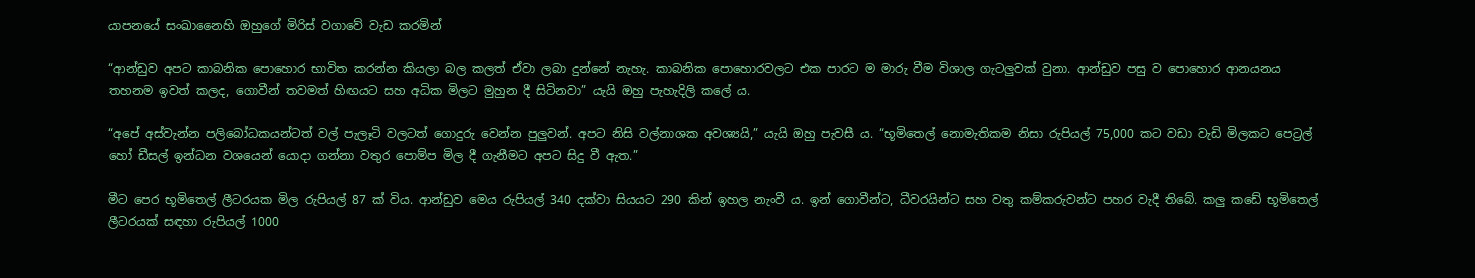යාපනයේ සංඛානෛහි ඔහුගේ මිරිස් වගාවේ වැඩ කරමින්

“ආන්ඩුව අපට කාබනික පොහොර භාවිත කරන්න කියලා බල කලත් ඒවා ලබා දුන්නේ නැහැ. කාබනික පොහොරවලට එක පාරට ම මාරු වීම විශාල ගැටලුවක් වුනා. ආන්ඩුව පසු ව පොහොර ආනයනය තහනම ඉවත් කලද, ගොවීන් තවමත් හිඟයට සහ අධික මිලට මුහුන දී සිටිනවා” යැයි ඔහු පැහැදිලි කලේ ය.

“අපේ අස්වැන්න පලිබෝධකයන්ටත් වල් පැලෑටි වලටත් ගොදුරු වෙන්න පුලුවන්. අපට නිසි වල්නාශක අවශ්‍යයි,” යැයි ඔහු පැවසී ය. “භූමිතෙල් නොමැතිකම නිසා රුපියල් 75,000 කට වඩා වැඩි මිලකට පෙට්‍රල් හෝ ඩීසල් ඉන්ධන වශයෙන් යොදා ගන්නා වතුර පොම්ප මිල දී ගැනීමට අපට සිදු වී ඇත.”

මීට පෙර භූමිතෙල් ලීටරයක මිල රුපියල් 87 ක් විය. ආන්ඩුව මෙය රුපියල් 340 දක්වා සියයට 290 කින් ඉහල නැංවී ය. ඉන් ගොවීන්ට, ධීවරයින්ට සහ වතු කම්කරුවන්ට පහර වැදී තිබේ. කලු කඩේ භූමිතෙල් ලීටරයක් සඳහා රුපියල් 1000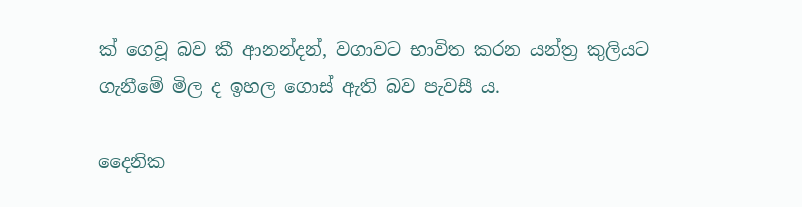ක් ගෙවූ බව කී ආනන්දන්, වගාවට භාවිත කරන යන්ත්‍ර කුලියට ගැනීමේ මිල ද ඉහල ගොස් ඇති බව පැවසී ය.

දෛනික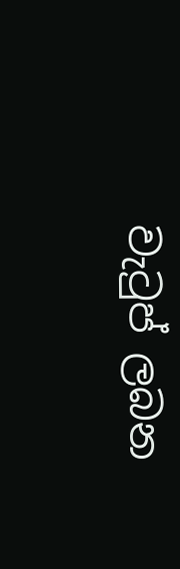වැටුප් ලබන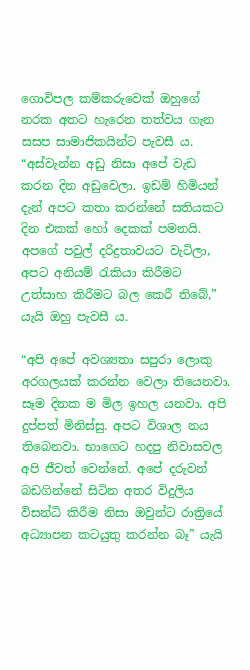ගොවිපල කම්කරුවෙක් ඔහුගේ නරක අතට හැරෙන තත්වය ගැන සසප සාමාජිකයින්ට පැවසී ය. “අස්වැන්න අඩු නිසා අපේ වැඩ කරන දින අඩුවෙලා. ඉඩම් හිමියන් දැන් අපට කතා කරන්නේ සතියකට දින එකක් හෝ දෙකක් පමනයි. අපගේ පවුල් දරිද්‍රතාවයට වැටිලා, අපට අනියම් රැකියා කිරීමට උත්සාහ කිරීමට බල කෙරී තිබේ,” යැයි ඔහු පැවසී ය.

“අපි අපේ අවශ්‍යතා සපුරා ලොකු අරගලයක් කරන්න වෙලා තියෙනවා. සෑම දිනක ම මිල ඉහල යනවා. අපි දුප්පත් මිනිස්සු. අපට විශාල නය තිබෙනවා. භාගෙට හදපු නිවාසවල අපි ජීවත් වෙන්නේ. අපේ දරුවන් බඩගින්නේ සිටින අතර විදුලිය විසන්ධි කිරීම නිසා ඔවුන්ට රාත්‍රියේ අධ්‍යාපන කටයුතු කරන්න බෑ” යැයි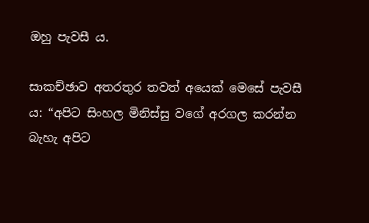ඔහු පැවසී ය.

සාකච්ඡාව අතරතුර තවත් අයෙක් මෙසේ පැවසී ය: “අපිට සිංහල මිනිස්සු වගේ අරගල කරන්න බැහැ අපිට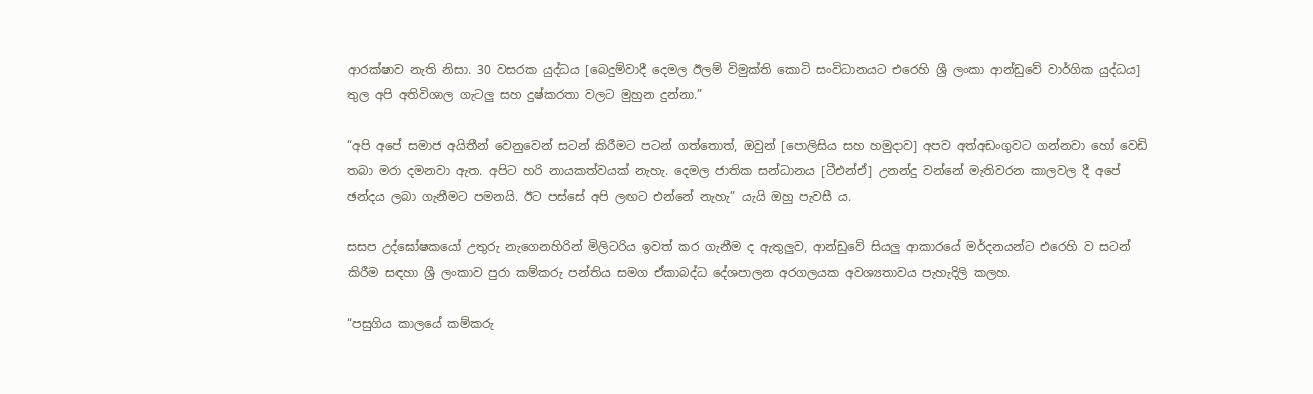ආරක්ෂාව නැති නිසා. 30 වසරක යුද්ධය [බෙදුම්වාදී දෙමල ඊලම් විමුක්ති කොටි සංවිධානයට එරෙහි ශ්‍රී ලංකා ආන්ඩුවේ වාර්ගික යුද්ධය] තුල අපි අතිවිශාල ගැටලු සහ දුෂ්කරතා වලට මුහුන දුන්නා.”

“අපි අපේ සමාජ අයිතීන් වෙනුවෙන් සටන් කිරීමට පටන් ගත්තොත්, ඔවුන් [පොලිසිය සහ හමුදාව] අපව අත්අඩංගුවට ගන්නවා හෝ වෙඩි තබා මරා දමනවා ඇත. අපිට හරි නායකත්වයක් නැහැ. දෙමල ජාතික සන්ධානය [ටීඑන්ඒ] උනන්දු වන්නේ මැතිවරන කාලවල දී අපේ ඡන්දය ලබා ගැනීමට පමනයි. ඊට පස්සේ අපි ලඟට එන්නේ නැහැ” යැයි ඔහු පැවසී ය.

සසප උද්ඝෝෂකයෝ උතුරු නැගෙනහිරින් මිලිටරිය ඉවත් කර ගැනීම ද ඇතුලුව, ආන්ඩුවේ සියලු ආකාරයේ මර්දනයන්ට එරෙහි ව සටන් කිරීම සඳහා ශ්‍රී ලංකාව පුරා කම්කරු පන්තිය සමග ඒකාබද්ධ දේශපාලන අරගලයක අවශ්‍යතාවය පැහැදිලි කලහ.

“පසුගිය කාලයේ කම්කරු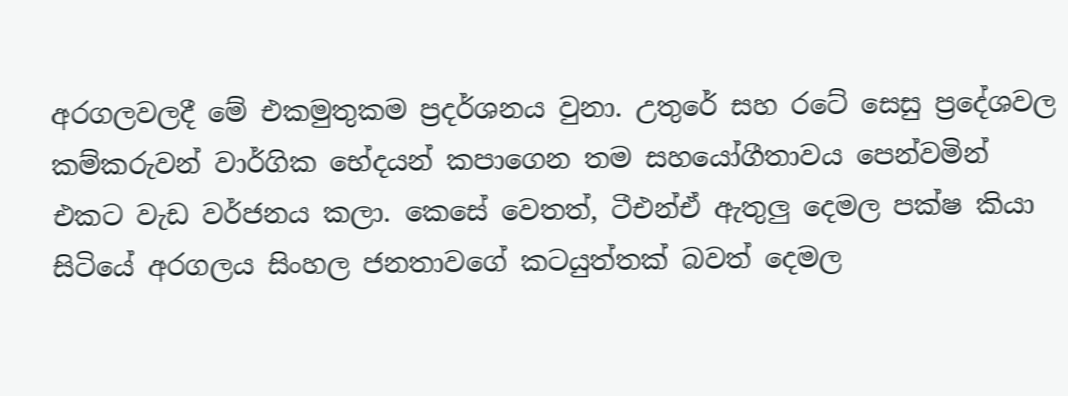අරගලවලදී මේ එකමුතුකම ප්‍රදර්ශනය වුනා. උතුරේ සහ රටේ සෙසු ප්‍රදේශවල කම්කරුවන් වාර්ගික භේදයන් කපාගෙන තම සහයෝගීතාවය පෙන්වමින් එකට වැඩ වර්ජනය කලා. කෙසේ වෙතත්, ටීඑන්ඒ ඇතුලු දෙමල පක්ෂ කියා සිටියේ අරගලය සිංහල ජනතාවගේ කටයුත්තක් බවත් දෙමල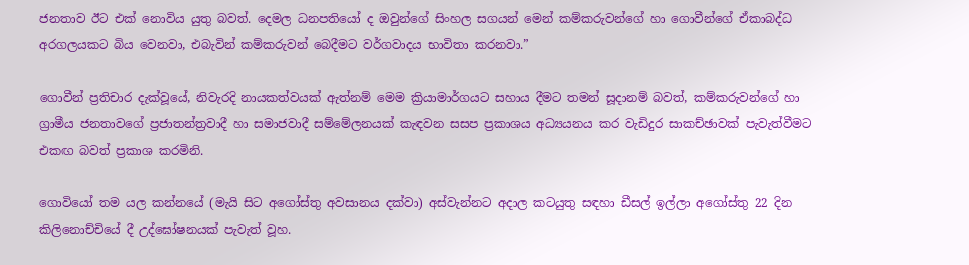ජනතාව ඊට එක් නොවිය යුතු බවත්‍. දෙමල ධනපතියෝ ද ඔවුන්ගේ සිංහල සගයන් මෙන් කම්කරුවන්ගේ හා ගොවීන්ගේ ඒකාබද්ධ අරගලයකට බිය වෙනවා, එබැවින් කම්කරුවන් බෙදීමට වර්ගවාදය භාවිතා කරනවා.”

ගොවීන් ප්‍රතිචාර දැක්වූයේ, නිවැරදි නායකත්වයක් ඇත්නම් මෙම ක්‍රියාමාර්ගයට සහාය දීමට තමන් සූදානම් බවත්, කම්කරුවන්ගේ හා ග්‍රාමීය ජනතාවගේ ප්‍රජාතන්ත්‍රවාදී හා සමාජවාදී සම්මේලනයක් කැඳවන සසප ප්‍රකාශය අධ්‍යයනය කර වැඩිදුර සාකච්ඡාවක් පැවැත්වීමට එකඟ බවත් ප්‍රකාශ කරමිනි.

ගොවියෝ තම යල කන්නයේ (මැයි සිට අගෝස්තු අවසානය දක්වා) අස්වැන්නට අදාල කටයුතු සඳහා ඩීසල් ඉල්ලා අගෝස්තු 22 දින කිලිනොච්චියේ දී උද්ඝෝෂනයක් පැවැත් වූහ.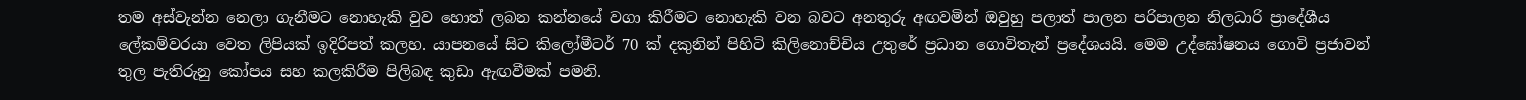තම අස්වැන්න නෙලා ගැනීමට නොහැකි වුව හොත් ලබන කන්නයේ වගා කිරීමට නොහැකි වන බවට අනතුරු අඟවමින් ඔවුහු පලාත් පාලන පරිපාලන නිලධාරි ප්‍රාදේශීය ලේකම්වරයා වෙත ලිපියක් ඉදිරිපත් කලහ. යාපනයේ සිට කිලෝමීටර් 70 ක් දකුනින් පිහිටි කිලිනොච්චිය උතුරේ ප්‍රධාන ගොවිතැන් ප්‍රදේශයයි. මෙම උද්ඝෝෂනය ගොවි ප්‍රජාවන් තුල පැතිරුනු කෝපය සහ කලකිරීම පිලිබඳ කුඩා ඇඟවීමක් පමනි.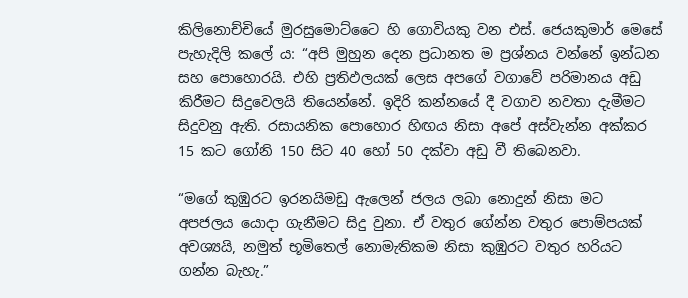කිලිනොච්චියේ මුරසුමොට්ටෛ හි ගොවියකු වන එස්. ජෙයකුමාර් මෙසේ පැහැදිලි කලේ ය: “අපි මුහුන දෙන ප්‍රධානත ම ප්‍රශ්නය වන්නේ ඉන්ධන සහ පොහොරයි. එහි ප්‍රතිඵලයක් ලෙස අපගේ වගාවේ පරිමානය අඩු කිරීමට සිදුවෙලයි තියෙන්නේ. ඉදිරි කන්නයේ දී වගාව නවතා දැමීමට සිදුවනු ඇති. රසායනික පොහොර හිඟය නිසා අපේ අස්වැන්න අක්කර 15 කට ගෝනි 150 සිට 40 හෝ 50 දක්වා අඩු වී තිබෙනවා.

“මගේ කුඹුරට ඉරනයිමඩු ඇලෙන් ජලය ලබා නොදුන් නිසා මට අපජලය යොදා ගැනීමට සිදු වුනා. ඒ වතුර ගේන්න වතුර පොම්පයක් අවශ්‍යයි, නමුත් භූමිතෙල් නොමැතිකම නිසා කුඹුරට වතුර හරියට ගන්න බැහැ.”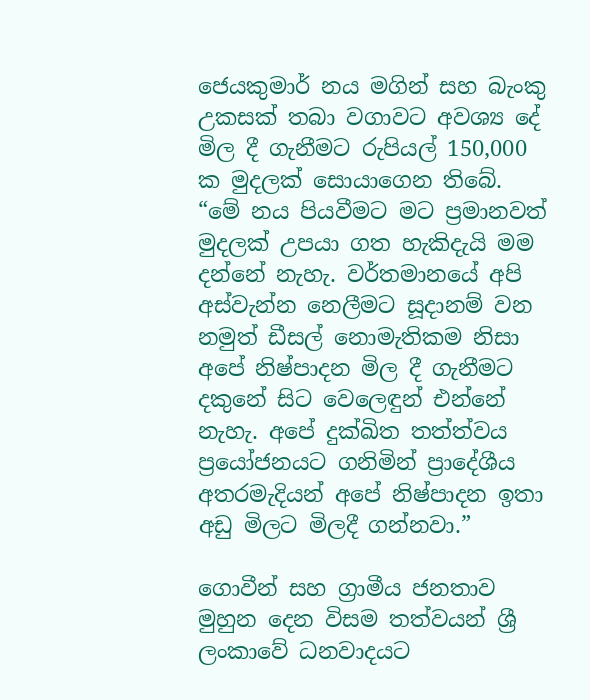ජෙයකුමාර් නය මගින් සහ බැංකු උකසක් තබා වගාවට අවශ්‍ය දේ මිල දී ගැනීමට රුපියල් 150,000 ක මුදලක් සොයාගෙන තිබේ. “මේ නය පියවීමට මට ප්‍රමානවත් මුදලක් උපයා ගත හැකිදැයි මම දන්නේ නැහැ. වර්තමානයේ අපි අස්වැන්න නෙලීමට සූදානම් වන නමුත් ඩීසල් නොමැතිකම නිසා අපේ නිෂ්පාදන මිල දී ගැනීමට දකුනේ සිට වෙලෙඳුන් එන්නේ නැහැ. අපේ දුක්ඛිත තත්ත්වය ප්‍රයෝජනයට ගනිමින් ප්‍රාදේශීය අතරමැදියන් අපේ නිෂ්පාදන ඉතා අඩු මිලට මිලදී ගන්නවා.”

ගොවීන් සහ ග්‍රාමීය ජනතාව මුහුන දෙන විසම තත්වයන් ශ්‍රී ලංකාවේ ධනවාදයට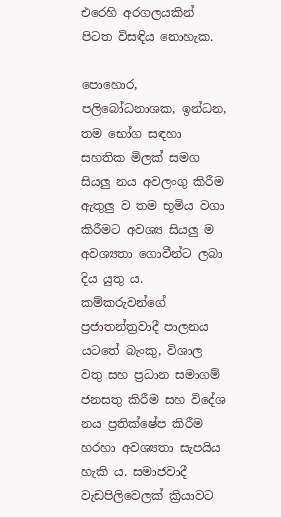එරෙහි අරගලයකින් පිටත විසඳිය නොහැක.

පොහොර, පලිබෝධනාශක, ඉන්ධන, තම භෝග සඳහා සහතික මිලක් සමග සියලු නය අවලංගු කිරීම ඇතුලු ව තම භූමිය වගා කිරීමට අවශ්‍ය සියලු ම අවශ්‍යතා ගොවීන්ට ලබා දිය යුතු ය. කම්කරුවන්ගේ ප්‍රජාතන්ත්‍රවාදී පාලනය යටතේ බැංකු, විශාල වතු සහ ප්‍රධාන සමාගම් ජනසතු කිරීම සහ විදේශ නය ප්‍රතික්ෂේප කිරීම හරහා අවශ්‍යතා සැපයිය හැකි ය. සමාජවාදී වැඩපිලිවෙලක් ක්‍රියාවට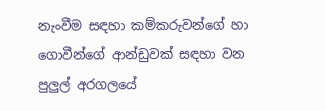නැංවීම සඳහා කම්කරුවන්ගේ හා ගොවීන්ගේ ආන්ඩුවක් සඳහා වන පුලුල් අරගලයේ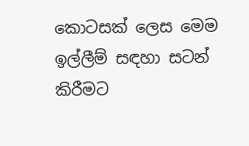කොටසක් ලෙස මෙම ඉල්ලීම් සඳහා සටන් කිරීමට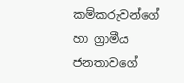කම්කරුවන්ගේ හා ග්‍රාමීය ජනතාවගේ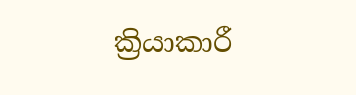ක්‍රියාකාරී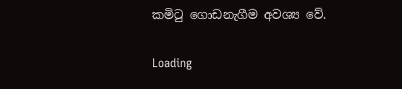කමිටු ගොඩනැගීම අවශ්‍ය වේ.

Loading